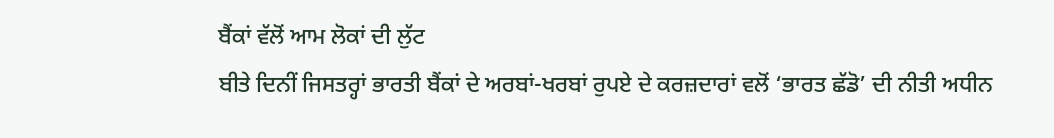ਬੈਂਕਾਂ ਵੱਲੋਂ ਆਮ ਲੋਕਾਂ ਦੀ ਲੁੱਟ
ਬੀਤੇ ਦਿਨੀਂ ਜਿਸਤਰ੍ਹਾਂ ਭਾਰਤੀ ਬੈਂਕਾਂ ਦੇ ਅਰਬਾਂ-ਖਰਬਾਂ ਰੁਪਏ ਦੇ ਕਰਜ਼ਦਾਰਾਂ ਵਲੋਂ ‘ਭਾਰਤ ਛੱਡੋ’ ਦੀ ਨੀਤੀ ਅਧੀਨ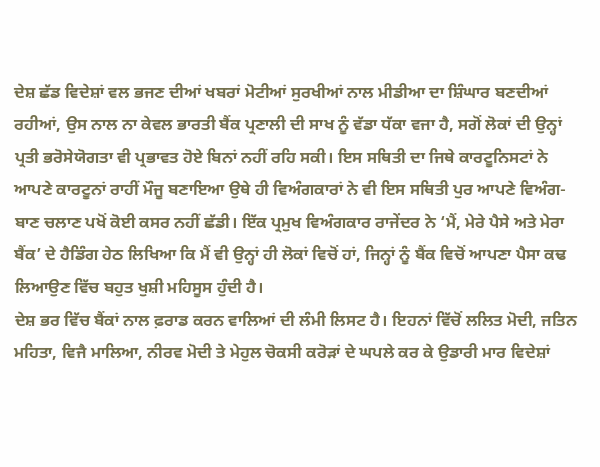ਦੇਸ਼ ਛੱਡ ਵਿਦੇਸ਼ਾਂ ਵਲ ਭਜਣ ਦੀਆਂ ਖਬਰਾਂ ਮੋਟੀਆਂ ਸੁਰਖੀਆਂ ਨਾਲ ਮੀਡੀਆ ਦਾ ਸ਼ਿੰਘਾਰ ਬਣਦੀਆਂ ਰਹੀਆਂ, ਉਸ ਨਾਲ ਨਾ ਕੇਵਲ ਭਾਰਤੀ ਬੈਂਕ ਪ੍ਰਣਾਲੀ ਦੀ ਸਾਖ ਨੂੰ ਵੱਡਾ ਧੱਕਾ ਵਜਾ ਹੈ, ਸਗੋਂ ਲੋਕਾਂ ਦੀ ਉਨ੍ਹਾਂ ਪ੍ਰਤੀ ਭਰੋਸੇਯੋਗਤਾ ਵੀ ਪ੍ਰਭਾਵਤ ਹੋਏ ਬਿਨਾਂ ਨਹੀਂ ਰਹਿ ਸਕੀ। ਇਸ ਸਥਿਤੀ ਦਾ ਜਿਥੇ ਕਾਰਟੂਨਿਸਟਾਂ ਨੇ ਆਪਣੇ ਕਾਰਟੂਨਾਂ ਰਾਹੀਂ ਮੌਜੂ ਬਣਾਇਆ ਉਥੇ ਹੀ ਵਿਅੰਗਕਾਰਾਂ ਨੇ ਵੀ ਇਸ ਸਥਿਤੀ ਪੁਰ ਆਪਣੇ ਵਿਅੰਗ-ਬਾਣ ਚਲਾਣ ਪਖੋਂ ਕੋਈ ਕਸਰ ਨਹੀਂ ਛੱਡੀ। ਇੱਕ ਪ੍ਰਮੁਖ ਵਿਅੰਗਕਾਰ ਰਾਜੇਂਦਰ ਨੇ ‘ਮੈਂ, ਮੇਰੇ ਪੈਸੇ ਅਤੇ ਮੇਰਾ ਬੈਂਕ’ ਦੇ ਹੈਡਿੰਗ ਹੇਠ ਲਿਖਿਆ ਕਿ ਮੈਂ ਵੀ ਉਨ੍ਹਾਂ ਹੀ ਲੋਕਾਂ ਵਿਚੋਂ ਹਾਂ, ਜਿਨ੍ਹਾਂ ਨੂੰ ਬੈਂਕ ਵਿਚੋਂ ਆਪਣਾ ਪੈਸਾ ਕਢ ਲਿਆਉਣ ਵਿੱਚ ਬਹੁਤ ਖੁਸ਼ੀ ਮਹਿਸੂਸ ਹੁੰਦੀ ਹੈ।
ਦੇਸ਼ ਭਰ ਵਿੱਚ ਬੈਂਕਾਂ ਨਾਲ ਫ਼ਰਾਡ ਕਰਨ ਵਾਲਿਆਂ ਦੀ ਲੰਮੀ ਲਿਸਟ ਹੈ। ਇਹਨਾਂ ਵਿੱਚੋਂ ਲਲਿਤ ਮੋਦੀ, ਜਤਿਨ ਮਹਿਤਾ, ਵਿਜੈ ਮਾਲਿਆ, ਨੀਰਵ ਮੋਦੀ ਤੇ ਮੇਹੁਲ ਚੋਕਸੀ ਕਰੋੜਾਂ ਦੇ ਘਪਲੇ ਕਰ ਕੇ ਉਡਾਰੀ ਮਾਰ ਵਿਦੇਸ਼ਾਂ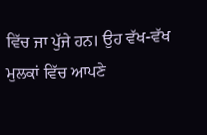ਵਿੱਚ ਜਾ ਪੁੱਜੇ ਹਨ। ਉਹ ਵੱਖ-ਵੱਖ ਮੁਲਕਾਂ ਵਿੱਚ ਆਪਣੇ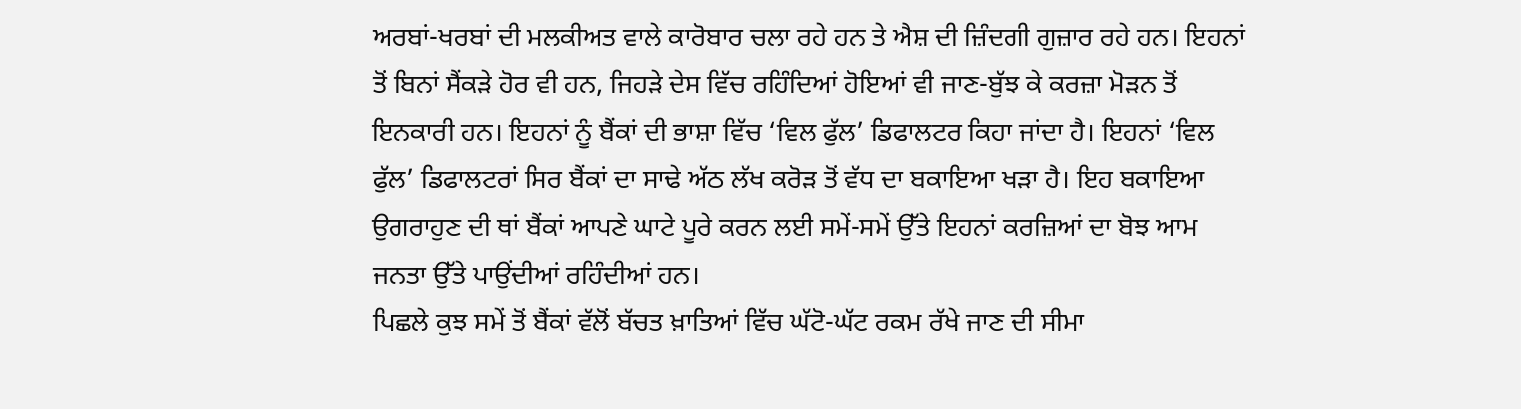ਅਰਬਾਂ-ਖਰਬਾਂ ਦੀ ਮਲਕੀਅਤ ਵਾਲੇ ਕਾਰੋਬਾਰ ਚਲਾ ਰਹੇ ਹਨ ਤੇ ਐਸ਼ ਦੀ ਜ਼ਿੰਦਗੀ ਗੁਜ਼ਾਰ ਰਹੇ ਹਨ। ਇਹਨਾਂ ਤੋਂ ਬਿਨਾਂ ਸੈਂਕੜੇ ਹੋਰ ਵੀ ਹਨ, ਜਿਹੜੇ ਦੇਸ ਵਿੱਚ ਰਹਿੰਦਿਆਂ ਹੋਇਆਂ ਵੀ ਜਾਣ-ਬੁੱਝ ਕੇ ਕਰਜ਼ਾ ਮੋੜਨ ਤੋਂ ਇਨਕਾਰੀ ਹਨ। ਇਹਨਾਂ ਨੂੰ ਬੈਂਕਾਂ ਦੀ ਭਾਸ਼ਾ ਵਿੱਚ ‘ਵਿਲ ਫੁੱਲ’ ਡਿਫਾਲਟਰ ਕਿਹਾ ਜਾਂਦਾ ਹੈ। ਇਹਨਾਂ ‘ਵਿਲ ਫੁੱਲ’ ਡਿਫਾਲਟਰਾਂ ਸਿਰ ਬੈਂਕਾਂ ਦਾ ਸਾਢੇ ਅੱਠ ਲੱਖ ਕਰੋੜ ਤੋਂ ਵੱਧ ਦਾ ਬਕਾਇਆ ਖੜਾ ਹੈ। ਇਹ ਬਕਾਇਆ ਉਗਰਾਹੁਣ ਦੀ ਥਾਂ ਬੈਂਕਾਂ ਆਪਣੇ ਘਾਟੇ ਪੂਰੇ ਕਰਨ ਲਈ ਸਮੇਂ-ਸਮੇਂ ਉੱਤੇ ਇਹਨਾਂ ਕਰਜ਼ਿਆਂ ਦਾ ਬੋਝ ਆਮ ਜਨਤਾ ਉੱਤੇ ਪਾਉਂਦੀਆਂ ਰਹਿੰਦੀਆਂ ਹਨ।
ਪਿਛਲੇ ਕੁਝ ਸਮੇਂ ਤੋਂ ਬੈਂਕਾਂ ਵੱਲੋਂ ਬੱਚਤ ਖ਼ਾਤਿਆਂ ਵਿੱਚ ਘੱਟੋ-ਘੱਟ ਰਕਮ ਰੱਖੇ ਜਾਣ ਦੀ ਸੀਮਾ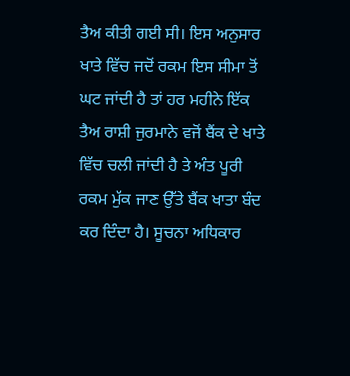ਤੈਅ ਕੀਤੀ ਗਈ ਸੀ। ਇਸ ਅਨੁਸਾਰ ਖਾਤੇ ਵਿੱਚ ਜਦੋਂ ਰਕਮ ਇਸ ਸੀਮਾ ਤੋਂ ਘਟ ਜਾਂਦੀ ਹੈ ਤਾਂ ਹਰ ਮਹੀਨੇ ਇੱਕ ਤੈਅ ਰਾਸ਼ੀ ਜੁਰਮਾਨੇ ਵਜੋਂ ਬੈਂਕ ਦੇ ਖਾਤੇ ਵਿੱਚ ਚਲੀ ਜਾਂਦੀ ਹੈ ਤੇ ਅੰਤ ਪੂਰੀ ਰਕਮ ਮੁੱਕ ਜਾਣ ਉੱਤੇ ਬੈਂਕ ਖਾਤਾ ਬੰਦ ਕਰ ਦਿੰਦਾ ਹੈ। ਸੂਚਨਾ ਅਧਿਕਾਰ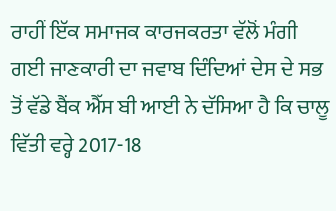ਰਾਹੀਂ ਇੱਕ ਸਮਾਜਕ ਕਾਰਜਕਰਤਾ ਵੱਲੋਂ ਮੰਗੀ ਗਈ ਜਾਣਕਾਰੀ ਦਾ ਜਵਾਬ ਦਿੰਦਿਆਂ ਦੇਸ ਦੇ ਸਭ ਤੋਂ ਵੱਡੇ ਬੈਂਕ ਐੱਸ ਬੀ ਆਈ ਨੇ ਦੱਸਿਆ ਹੈ ਕਿ ਚਾਲੂ ਵਿੱਤੀ ਵਰ੍ਹੇ 2017-18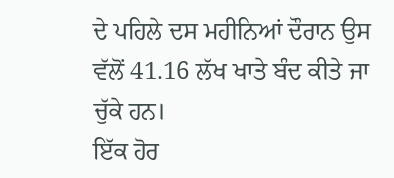ਦੇ ਪਹਿਲੇ ਦਸ ਮਹੀਨਿਆਂ ਦੌਰਾਨ ਉਸ ਵੱਲੋਂ 41.16 ਲੱਖ ਖਾਤੇ ਬੰਦ ਕੀਤੇ ਜਾ ਚੁੱਕੇ ਹਨ।
ਇੱਕ ਹੋਰ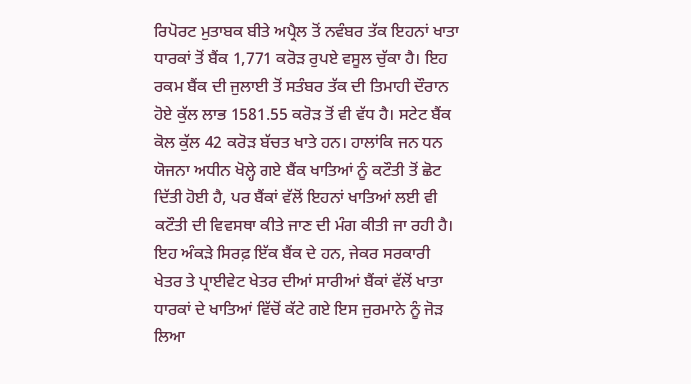ਰਿਪੋਰਟ ਮੁਤਾਬਕ ਬੀਤੇ ਅਪ੍ਰੈਲ ਤੋਂ ਨਵੰਬਰ ਤੱਕ ਇਹਨਾਂ ਖਾਤਾ ਧਾਰਕਾਂ ਤੋਂ ਬੈਂਕ 1,771 ਕਰੋੜ ਰੁਪਏ ਵਸੂਲ ਚੁੱਕਾ ਹੈ। ਇਹ ਰਕਮ ਬੈਂਕ ਦੀ ਜੁਲਾਈ ਤੋਂ ਸਤੰਬਰ ਤੱਕ ਦੀ ਤਿਮਾਹੀ ਦੌਰਾਨ ਹੋਏ ਕੁੱਲ ਲਾਭ 1581.55 ਕਰੋੜ ਤੋਂ ਵੀ ਵੱਧ ਹੈ। ਸਟੇਟ ਬੈਂਕ ਕੋਲ ਕੁੱਲ 42 ਕਰੋੜ ਬੱਚਤ ਖਾਤੇ ਹਨ। ਹਾਲਾਂਕਿ ਜਨ ਧਨ ਯੋਜਨਾ ਅਧੀਨ ਖੋਲ੍ਹੇ ਗਏ ਬੈਂਕ ਖਾਤਿਆਂ ਨੂੰ ਕਟੌਤੀ ਤੋਂ ਛੋਟ ਦਿੱਤੀ ਹੋਈ ਹੈ, ਪਰ ਬੈਂਕਾਂ ਵੱਲੋਂ ਇਹਨਾਂ ਖਾਤਿਆਂ ਲਈ ਵੀ ਕਟੌਤੀ ਦੀ ਵਿਵਸਥਾ ਕੀਤੇ ਜਾਣ ਦੀ ਮੰਗ ਕੀਤੀ ਜਾ ਰਹੀ ਹੈ। ਇਹ ਅੰਕੜੇ ਸਿਰਫ਼ ਇੱਕ ਬੈਂਕ ਦੇ ਹਨ, ਜੇਕਰ ਸਰਕਾਰੀ ਖੇਤਰ ਤੇ ਪ੍ਰਾਈਵੇਟ ਖੇਤਰ ਦੀਆਂ ਸਾਰੀਆਂ ਬੈਂਕਾਂ ਵੱਲੋਂ ਖਾਤਾ ਧਾਰਕਾਂ ਦੇ ਖਾਤਿਆਂ ਵਿੱਚੋਂ ਕੱਟੇ ਗਏ ਇਸ ਜੁਰਮਾਨੇ ਨੂੰ ਜੋੜ ਲਿਆ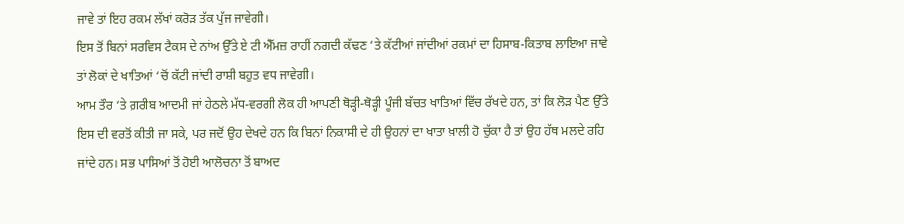ਜਾਵੇ ਤਾਂ ਇਹ ਰਕਮ ਲੱਖਾਂ ਕਰੋੜ ਤੱਕ ਪੁੱਜ ਜਾਵੇਗੀ।
ਇਸ ਤੋਂ ਬਿਨਾਂ ਸਰਵਿਸ ਟੈਕਸ ਦੇ ਨਾਂਅ ਉੱਤੇ ਏ ਟੀ ਐੱਮਜ਼ ਰਾਹੀਂ ਨਗਦੀ ਕੱਢਣ ‘ਤੇ ਕੱਟੀਆਂ ਜਾਂਦੀਆਂ ਰਕਮਾਂ ਦਾ ਹਿਸਾਬ-ਕਿਤਾਬ ਲਾਇਆ ਜਾਵੇ ਤਾਂ ਲੋਕਾਂ ਦੇ ਖਾਤਿਆਂ ‘ਚੋਂ ਕੱਟੀ ਜਾਂਦੀ ਰਾਸ਼ੀ ਬਹੁਤ ਵਧ ਜਾਵੇਗੀ।
ਆਮ ਤੌਰ ‘ਤੇ ਗ਼ਰੀਬ ਆਦਮੀ ਜਾਂ ਹੇਠਲੇ ਮੱਧ-ਵਰਗੀ ਲੋਕ ਹੀ ਆਪਣੀ ਥੋੜ੍ਹੀ-ਥੋੜ੍ਹੀ ਪੂੰਜੀ ਬੱਚਤ ਖਾਤਿਆਂ ਵਿੱਚ ਰੱਖਦੇ ਹਨ, ਤਾਂ ਕਿ ਲੋੜ ਪੈਣ ਉੱਤੇ ਇਸ ਦੀ ਵਰਤੋਂ ਕੀਤੀ ਜਾ ਸਕੇ, ਪਰ ਜਦੋਂ ਉਹ ਦੇਖਦੇ ਹਨ ਕਿ ਬਿਨਾਂ ਨਿਕਾਸੀ ਦੇ ਹੀ ਉਹਨਾਂ ਦਾ ਖਾਤਾ ਖ਼ਾਲੀ ਹੋ ਚੁੱਕਾ ਹੈ ਤਾਂ ਉਹ ਹੱਥ ਮਲਦੇ ਰਹਿ ਜਾਂਦੇ ਹਨ। ਸਭ ਪਾਸਿਆਂ ਤੋਂ ਹੋਈ ਆਲੋਚਨਾ ਤੋਂ ਬਾਅਦ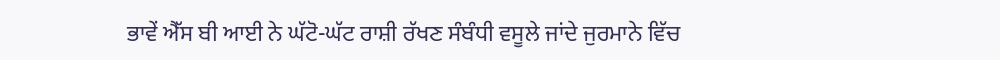ਭਾਵੇਂ ਐੱਸ ਬੀ ਆਈ ਨੇ ਘੱਟੋ-ਘੱਟ ਰਾਸ਼ੀ ਰੱਖਣ ਸੰਬੰਧੀ ਵਸੂਲੇ ਜਾਂਦੇ ਜੁਰਮਾਨੇ ਵਿੱਚ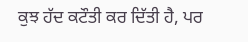ਕੁਝ ਹੱਦ ਕਟੌਤੀ ਕਰ ਦਿੱਤੀ ਹੈ, ਪਰ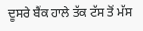ਦੂਸਰੇ ਬੈਂਕ ਹਾਲੇ ਤੱਕ ਟੱਸ ਤੋਂ ਮੱਸ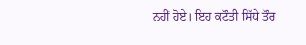ਨਹੀਂ ਹੋਏ। ਇਹ ਕਟੌਤੀ ਸਿੱਧੇ ਤੌਰ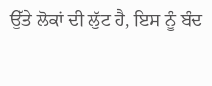ਉੱਤੇ ਲੋਕਾਂ ਦੀ ਲੁੱਟ ਹੈ, ਇਸ ਨੂੰ ਬੰਦ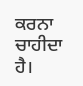ਕਰਨਾ ਚਾਹੀਦਾ ਹੈ।